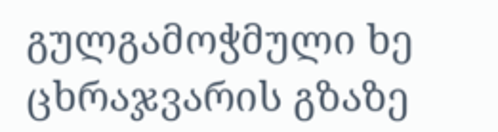გულგამოჭმული ხე ცხრაჯვარის გზაზე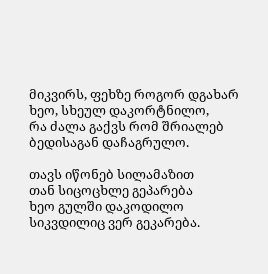მიკვირს, ფეხზე როგორ დგახარ
ხეო, სხეულ დაკორტნილო,
რა ძალა გაქვს რომ შრიალებ
ბედისაგან დაჩაგრულო.

თავს იწონებ სილამაზით
თან სიცოცხლე გეპარება
ხეო გულში დაკოდილო
სიკვდილიც ვერ გეკარება.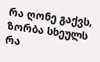რა ღონე გაქვს, ზორბა სხეულს
რა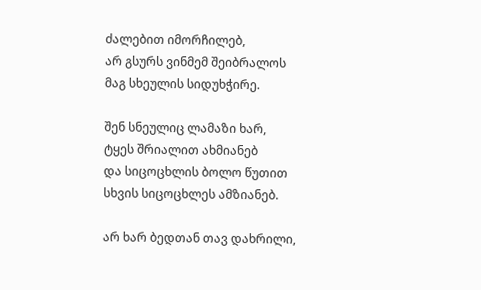ძალებით იმორჩილებ,
არ გსურს ვინმემ შეიბრალოს
მაგ სხეულის სიდუხჭირე.

შენ სნეულიც ლამაზი ხარ,
ტყეს შრიალით ახმიანებ
და სიცოცხლის ბოლო წუთით
სხვის სიცოცხლეს ამზიანებ.

არ ხარ ბედთან თავ დახრილი,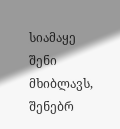სიამაყე შენი მხიბლავს,
შენებრ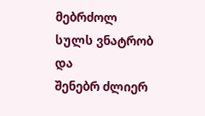მებრძოლ სულს ვნატრობ და
შენებრ ძლიერ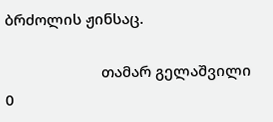ბრძოლის ჟინსაც.

                        თამარ გელაშვილი
0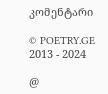კომენტარი

© POETRY.GE 2013 - 2024

@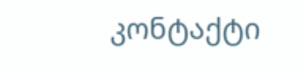კონტაქტი